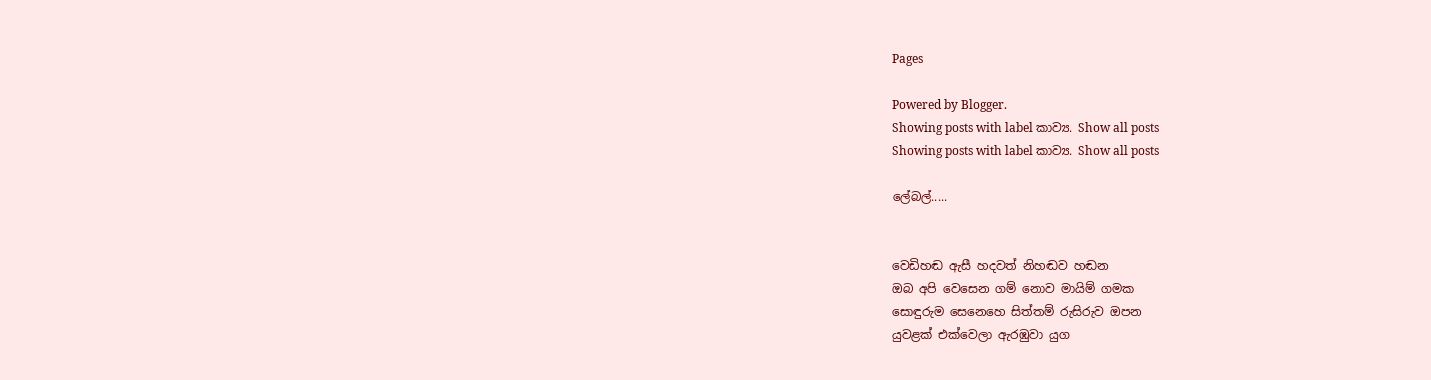Pages

Powered by Blogger.
Showing posts with label කාව්‍ය. Show all posts
Showing posts with label කාව්‍ය. Show all posts

ලේබල්.....


වෙඩිහඬ ඇසී හදවත් නිහඬව හඬන
ඔබ අපි වෙසෙන ගම් නොව මායිම් ගමක
සොඳුරුම සෙනෙහෙ සිත්තම් රුසිරුව ඔපන
යුවළක් එක්වෙලා ඇරඹුවා යුග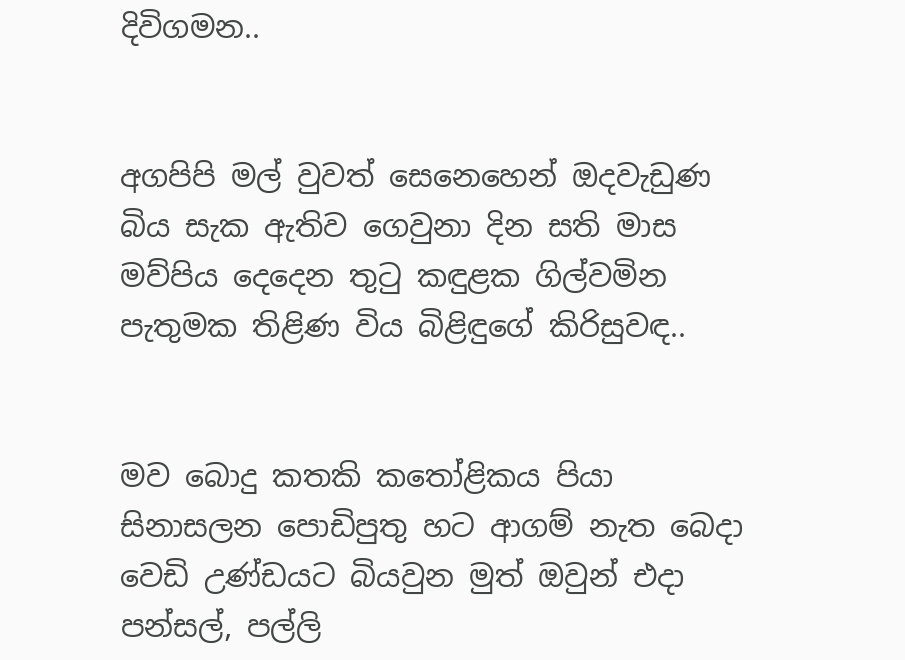දිවිගමන..


අගපිපි මල් වුවත් සෙනෙහෙන් ඔදවැඩුණ
බිය සැක ඇතිව ගෙවුනා දින සති මාස
මව්පිය දෙදෙන තුටු කඳුළක ගිල්වමින
පැතුමක තිළිණ විය බිළිඳුගේ කිරිසුවඳ..


මව බොදු කතකි කතෝළිකය පියා
සිනාසලන පොඩිපුතු හට ආගම් නැත බෙදා
වෙඩි උණ්ඩයට බියවුන මුත් ඔවුන් එදා
පන්සල්, පල්ලි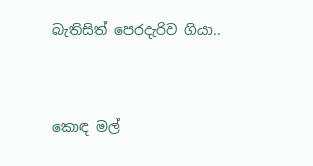බැතිසිත් පෙරදැරිව ගියා..


කොඳ මල්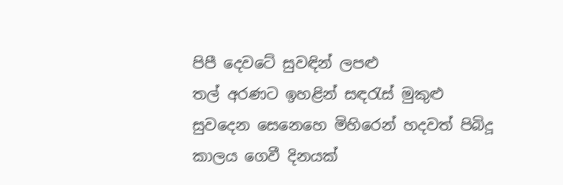පිපී දෙවටේ සුවඳින් ලපළු
තල් අරණට ඉහළින් සඳරැස් මුකුළු
සුවදෙන සෙනෙහෙ මිහිරෙන් හදවත් පිබිදූ
කාලය ගෙවී දිනයක්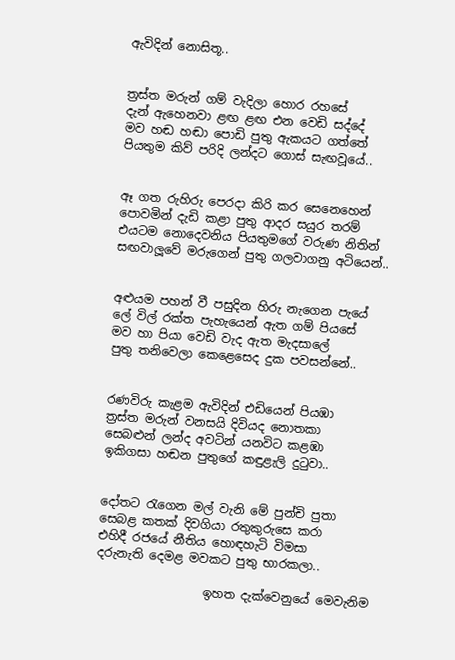ඇවිදින් නොසිතූ..


ත්‍රස්ත මරුන් ගම් වැදිලා හොර රහසේ
දැන් ඇහෙනවා ළඟ ළඟ එන වෙඩි සද්දේ
මව හඬ හඬා පොඩි පුතු ඇකයට ගත්තේ
පියතුම කිව් පරිදි ලන්දට ගොස් සැඟවූයේ..


ඈ ගත රුහිරු පෙරදා කිරි කර සෙනෙහෙන්
පොවමින් දැඩි කළා පුතු ආදර සයුර තරම්
එයටම නොදෙවනිය පියතුමගේ වරුණ නිතින්
සඟවාලූවේ මරුගෙන් පුතු ගලවාගනු අටියෙන්..


අළුයම පහන් වී පසුදින හිරු නැගෙන පැයේ
ලේ විල් රක්ත පැහැයෙන් ඇත ගම් පියසේ
මව හා පියා වෙඩි වැද ඇත මැදසාලේ
පුතු තනිවෙලා කෙළෙසෙද දුක පවසන්නේ..


රණවිරු කැළම ඇවිදින් එඩියෙන් පියඹා
ත්‍රස්ත මරුන් වනසයි දිවියද නොතකා
සෙබළුන් ලන්ද අවටින් යනවිට කළඹා
ඉකිගසා හඬන පුතුගේ කඳුළැලි දුටුවා..


දෝතට රැගෙන මල් වැනි මේ පුන්චි පුතා
සෙබළ කතක් දිවගියා රතුකුරුසෙ කරා
එහිදී රජයේ නීතිය හොඳහැටි විමසා
දරුනැති දෙමළ මවකට පුතු භාරකලා..

                  ඉහත දැක්වෙනුයේ මෙවැනිම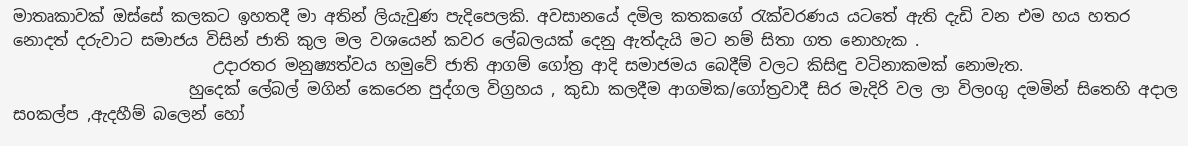මාතෘකාවක් ඔස්සේ කලකට ඉහතදී මා අතින් ලියැවුණ පැදිපෙලකි. අවසානයේ දමිල කතකගේ රැක්වරණය යටතේ ඇති දැඩි වන එම හය හතර නොදත් දරුවාට සමාජය විසින් ජාති කුල මල වශයෙන් කවර ලේබලයක් දෙනු ඇත්දැයි මට නම් සිතා ගත නොහැක .
                         උදාරතර මනුෂ්‍යත්වය හමුවේ ජාති ආගම් ගෝත්‍ර ආදි සමාජමය බෙදීම් වලට කිසිඳු වටිනාකමක් නොමැත.
                      හුදෙක් ලේබල් මගින් කෙරෙන පුද්ගල විග්‍රහය , කුඩා කලදීම ආගමික/ගෝත්‍රවාදී සිර මැදිරි වල ලා විලoගු දමමින් සිතෙහි අදාල සoකල්ප ,ඇදහීම් බලෙන් හෝ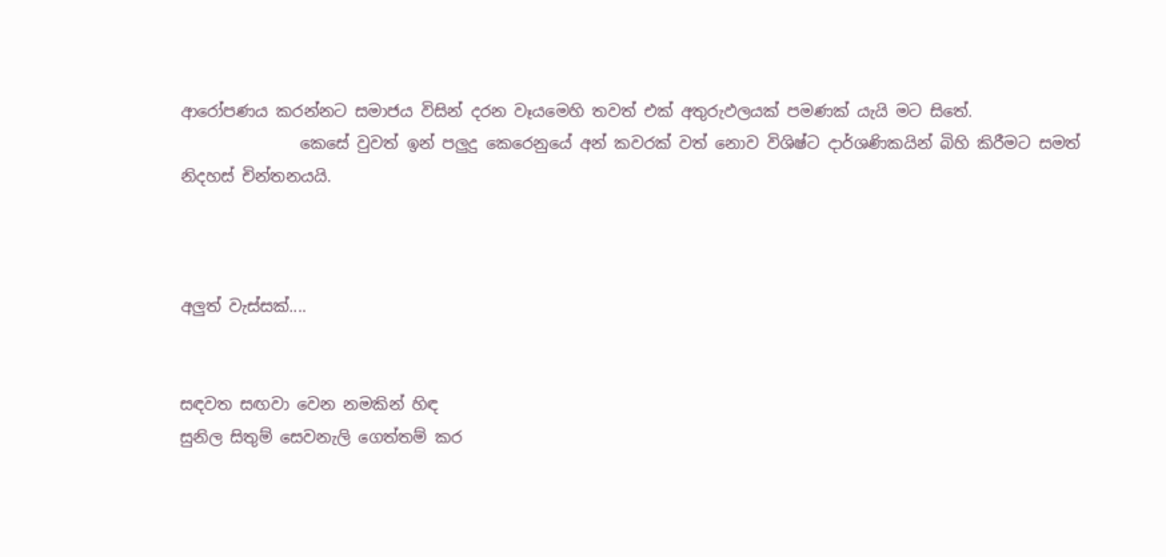ආරෝපණය කරන්නට සමාජය විසින් දරන වෑයමෙහි තවත් එක් අතුරුඵලයක් පමණක් යැයි මට සිතේ.
               කෙසේ වුවත් ඉන් පලුදු කෙරෙනුයේ අන් කවරක් වත් නොව විශිෂ්ට දාර්ශණිකයින් බිහි කිරීමට සමත් නිදහස් චින්තනයයි.



අලුත් වැස්සක්....


සඳවත සඟවා වෙන නමකින් හිඳ
සුනිල සිතුම් සෙවනැලි ගෙත්තම් කර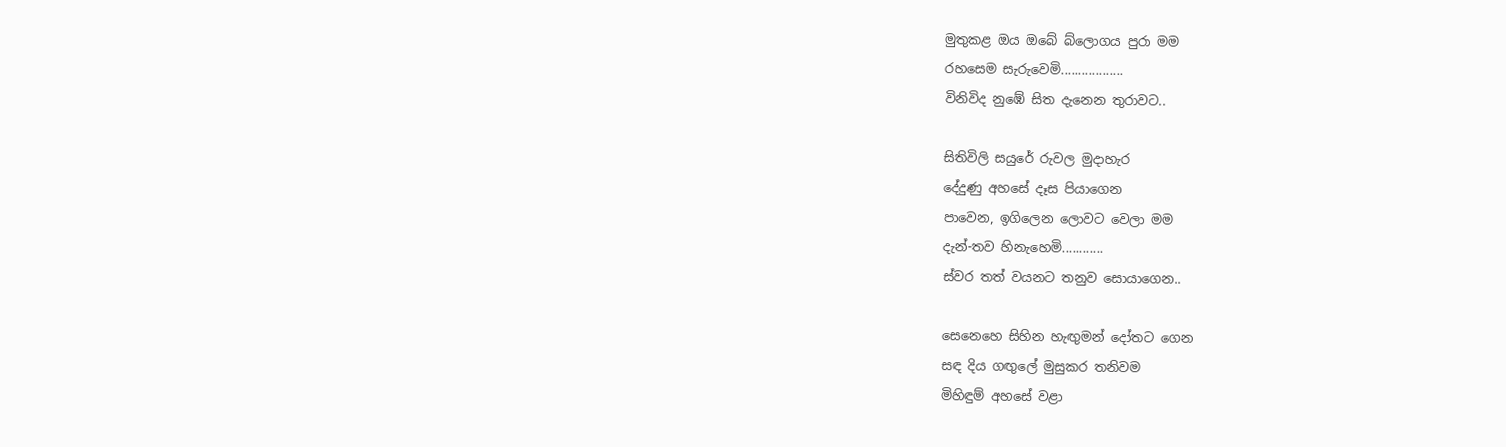මුතුකළ ඔය ඔබේ බ්ලොගය පුරා මම
රහසෙම සැරුවෙමි..................
විනිවිද නුඹේ සිත දැනෙන තුරාවට..

සිතිවිලි සයුරේ රුවල මුදාහැර
දේදුණු අහසේ දෑස පියාගෙන
පාවෙන, ඉගිලෙන ලොවට වෙලා මම
දැන්-තව හිනැහෙමි............
ස්වර තත් වයනට තනුව සොයාගෙන..

සෙනෙහෙ සිහින හැඟුමන් දෝතට ගෙන
සඳ දිය ගඟුලේ මුසුකර තනිවම
මිහිඳුම් අහසේ වළා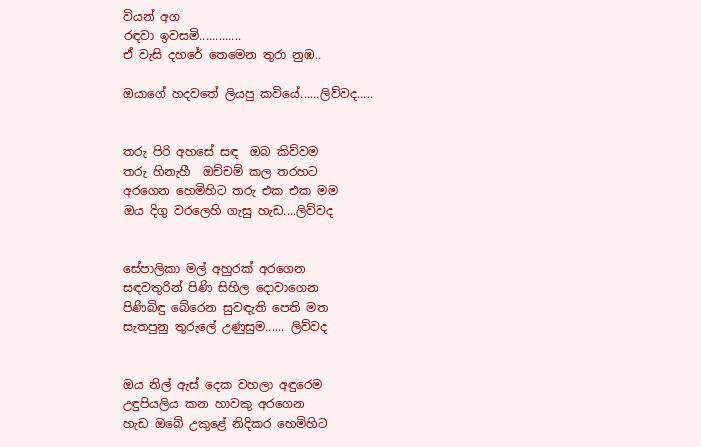වියන් අග
රඳවා ඉවසමි.............
ඒ වැසි දහරේ තෙමෙන තුරා නුඹ..

ඔයාගේ හදවතේ ලියපු කවියේ......ලිව්වද.....


තරු පිරි අහසේ සඳ  ඔබ කිව්වම
තරු හිනැහී  ඔච්චම් කල තරහට
අරගෙන හෙමිහිට තරු එක එක මම
ඔය දිගු වරලෙහි ගැසු හැඩ....ලිව්වද


සේපාලිකා මල් අහුරක් අරගෙන
සඳවතුරින් පිණි සිහිල දොවාගෙන
පිණිබිඳු බේරෙන සුවඳැති පෙති මත
සැතපුනු තුරුලේ උණුසුම...... ලිව්වද


ඔය නිල් ඇස් දෙක වහලා අඳුරෙම
උඳුපියලිය කන හාවකු අරගෙන
හැඩ ඔබේ උකුළේ නිදිකර හෙමිහිට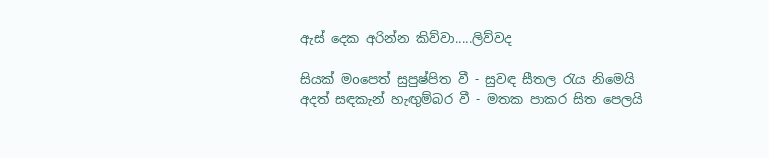ඇස් දෙක අරින්න කිව්වා.....ලිව්වද

සියක් මoපෙත් සුපුෂ්පිත වී - සුවඳ සීතල රැය නිමෙයි
අදත් සඳකැන් හැඟුම්බර වී - මතක පාකර සිත පෙලයි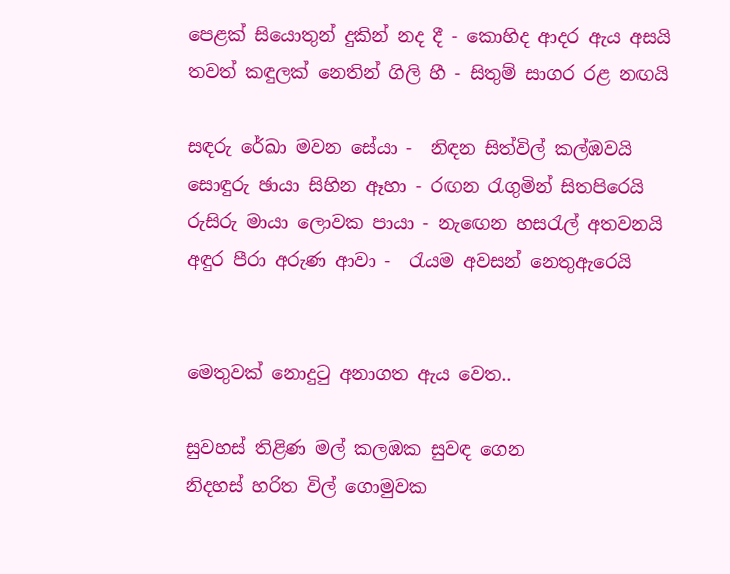පෙළක් සියොතුන් දුකින් නද දී - කොහිද ආදර ඇය අසයි
තවත් කඳුලක් නෙතින් ගිලි හී - සිතුම් සාගර රළ නඟයි

සඳරු රේඛා මවන සේයා -  නිඳන සිත්විල් කල්ඹවයි
සොඳුරු ඡායා සිහින ඈහා - රඟන රැගුමින් සිතපිරෙයි
රුසිරු මායා ලොවක පායා - නැඟෙන හසරැල් අතවනයි
අඳුර පීරා අරුණ ආවා -  රැයම අවසන් නෙතුඇරෙයි


මෙතුවක් නොදුටු අනාගත ඇය වෙත..

සුවහස් තිළිණ මල් කලඹක සුවඳ ගෙන
නිදහස් හරිත විල් ගොමුවක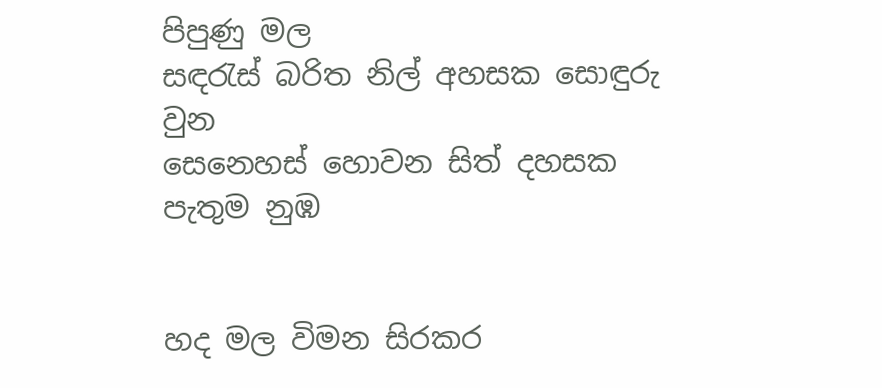පිපුණු මල
සඳරැස් බරිත නිල් අහසක සොඳුරු වුන
සෙනෙහස් හොවන සිත් දහසක පැතුම නුඹ


හද මල විමන සිරකර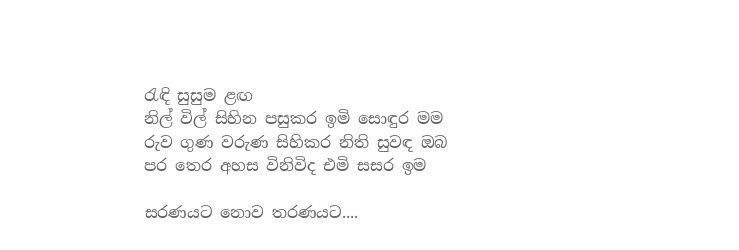රැඳි සුසුම ළඟ
නිල් විල් සිහින පසුකර ඉමි සොඳුර මම
රුව ගුණ වරුණ සිහිකර නිති සුවඳ ඔබ
පර තෙර අහස විනිවිද එමි සසර ඉම

සරණයට නොව තරණයට....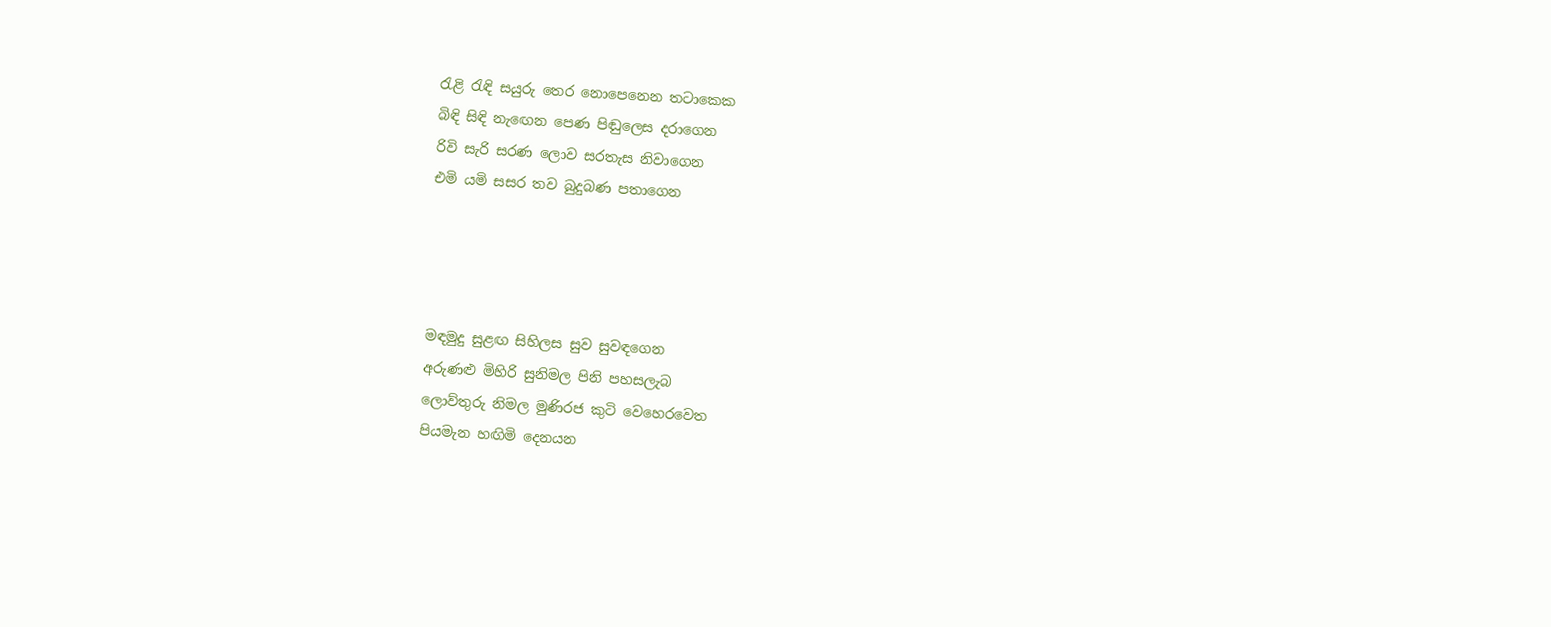රැළි රැඳි සයුරු තෙර නොපෙනෙන තටාකෙක
බිඳි සිඳි නැඟෙන පෙණ පිඬුලෙස දරාගෙන
රිවි සැරි සරණ ලොව සරතැස නිවාගෙන
එමි යමි සසර තව බුදුබණ පතාගෙන




මඳමුදු සුළඟ සිහිලස සුව සුවඳගෙන
අරුණළු මිහිරි සුනිමල පිනි පහසලැබ
ලොව්තුරු නිමල මුණිරජ කුටි වෙහෙරවෙත
පියමැන හඟිමි දෙනයන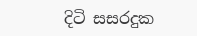දිටි සසරදුක